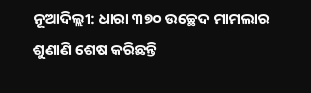ନୂଆଦିଲ୍ଲୀ: ଧାରା ୩୭୦ ଉଚ୍ଛେଦ ମାମଲାର ଶୁଣାଣି ଶେଷ କରିଛନ୍ତି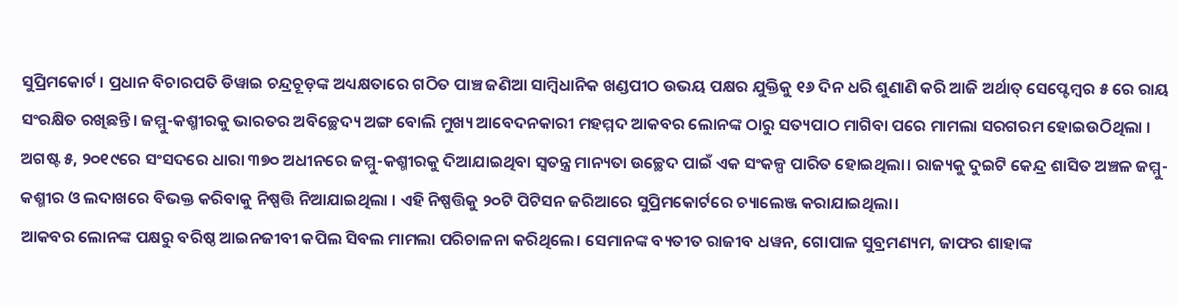ସୁପ୍ରିମକୋର୍ଟ । ପ୍ରଧାନ ବିଚାରପତି ଡିୱାଇ ଚନ୍ଦ୍ରଚୂଡ଼ଙ୍କ ଅଧ୍ୟକ୍ଷତାରେ ଗଠିତ ପାଞ୍ଚ ଜଣିଆ ସାମ୍ବିଧାନିକ ଖଣ୍ଡପୀଠ ଉଭୟ ପକ୍ଷର ଯୁକ୍ତିକୁ ୧୬ ଦିନ ଧରି ଶୁଣାଣି କରି ଆଜି ଅର୍ଥାତ୍ ସେପ୍ଟେମ୍ବର ୫ ରେ ରାୟ ସଂରକ୍ଷିତ ରଖିଛନ୍ତି। ଜମ୍ମୁ-କଶ୍ମୀରକୁ ଭାରତର ଅବିଚ୍ଛେଦ୍ୟ ଅଙ୍ଗ ବୋଲି ମୁଖ୍ୟ ଆବେଦନକାରୀ ମହମ୍ମଦ ଆକବର ଲୋନଙ୍କ ଠାରୁ ସତ୍ୟପାଠ ମାଗିବା ପରେ ମାମଲା ସରଗରମ ହୋଇଉଠିଥିଲା ।
ଅଗଷ୍ଟ ୫, ୨୦୧୯ରେ ସଂସଦରେ ଧାରା ୩୭୦ ଅଧୀନରେ ଜମ୍ମୁ-କଶ୍ମୀରକୁ ଦିଆଯାଇଥିବା ସ୍ୱତନ୍ତ୍ର ମାନ୍ୟତା ଉଚ୍ଛେଦ ପାଇଁ ଏକ ସଂକଳ୍ପ ପାରିତ ହୋଇଥିଲା। ରାଜ୍ୟକୁ ଦୁଇଟି କେନ୍ଦ୍ର ଶାସିତ ଅଞ୍ଚଳ ଜମ୍ମୁ-କଶ୍ମୀର ଓ ଲଦାଖରେ ବିଭକ୍ତ କରିବାକୁ ନିଷ୍ପତ୍ତି ନିଆଯାଇଥିଲା । ଏହି ନିଷ୍ପତ୍ତିକୁ ୨୦ଟି ପିଟିସନ ଜରିଆରେ ସୁପ୍ରିମକୋର୍ଟରେ ଚ୍ୟାଲେଞ୍ଜ କରାଯାଇଥିଲା।
ଆକବର ଲୋନଙ୍କ ପକ୍ଷରୁ ବରିଷ୍ଠ ଆଇନଜୀବୀ କପିଲ ସିବଲ ମାମଲା ପରିଚାଳନା କରିଥିଲେ। ସେମାନଙ୍କ ବ୍ୟତୀତ ରାଜୀବ ଧୱନ, ଗୋପାଳ ସୁବ୍ରମଣ୍ୟମ, ଜାଫର ଶାହାଙ୍କ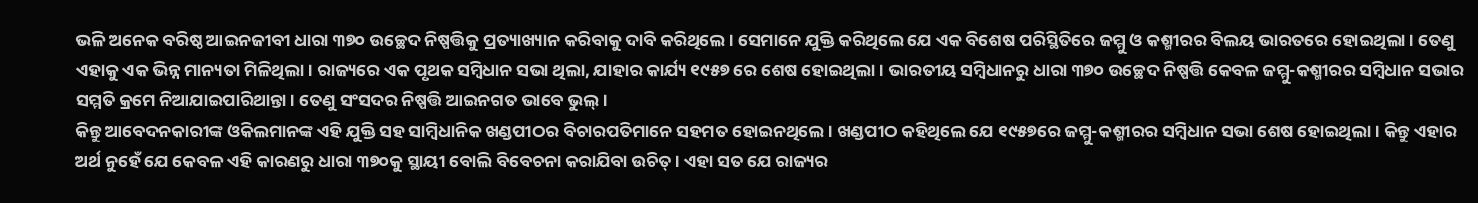ଭଳି ଅନେକ ବରିଷ୍ଠ ଆଇନଜୀବୀ ଧାରା ୩୭୦ ଉଚ୍ଛେଦ ନିଷ୍ପତ୍ତିକୁ ପ୍ରତ୍ୟାଖ୍ୟାନ କରିବାକୁ ଦାବି କରିଥିଲେ । ସେମାନେ ଯୁକ୍ତି କରିଥିଲେ ଯେ ଏକ ବିଶେଷ ପରିସ୍ଥିତିରେ ଜମ୍ମୁ ଓ କଶ୍ମୀରର ବିଲୟ ଭାରତରେ ହୋଇଥିଲା । ତେଣୁ ଏହାକୁ ଏକ ଭିନ୍ନ ମାନ୍ୟତା ମିଳିଥିଲା। ରାଜ୍ୟରେ ଏକ ପୃଥକ ସମ୍ବିଧାନ ସଭା ଥିଲା, ଯାହାର କାର୍ଯ୍ୟ ୧୯୫୭ ରେ ଶେଷ ହୋଇଥିଲା । ଭାରତୀୟ ସମ୍ବିଧାନରୁ ଧାରା ୩୭୦ ଉଚ୍ଛେଦ ନିଷ୍ପତ୍ତି କେବଳ ଜମ୍ମୁ-କଶ୍ମୀରର ସମ୍ବିଧାନ ସଭାର ସମ୍ମତି କ୍ରମେ ନିଆଯାଇପାରିଥାନ୍ତା। ତେଣୁ ସଂସଦର ନିଷ୍ପତ୍ତି ଆଇନଗତ ଭାବେ ଭୁଲ୍।
କିନ୍ତୁ ଆବେଦନକାରୀଙ୍କ ଓକିଲମାନଙ୍କ ଏହି ଯୁକ୍ତି ସହ ସାମ୍ବିଧାନିକ ଖଣ୍ଡପୀଠର ବିଚାରପତିମାନେ ସହମତ ହୋଇନଥିଲେ । ଖଣ୍ଡପୀଠ କହିଥିଲେ ଯେ ୧୯୫୭ରେ ଜମ୍ମୁ-କଶ୍ମୀରର ସମ୍ବିଧାନ ସଭା ଶେଷ ହୋଇଥିଲା। କିନ୍ତୁ ଏହାର ଅର୍ଥ ନୁହେଁ ଯେ କେବଳ ଏହି କାରଣରୁ ଧାରା ୩୭୦କୁ ସ୍ଥାୟୀ ବୋଲି ବିବେଚନା କରାଯିବା ଉଚିତ୍ । ଏହା ସତ ଯେ ରାଜ୍ୟର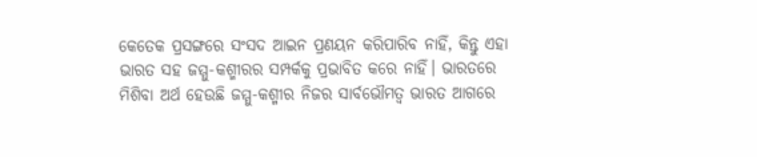କେତେକ ପ୍ରସଙ୍ଗରେ ସଂସଦ ଆଇନ ପ୍ରଣୟନ କରିପାରିବ ନାହିଁ, କିନ୍ତୁ ଏହା ଭାରତ ସହ ଜମ୍ମୁ-କଶ୍ମୀରର ସମ୍ପର୍କକୁ ପ୍ରଭାବିତ କରେ ନାହିଁ। ଭାରତରେ ମିଶିବା ଅର୍ଥ ହେଉଛି ଜମ୍ମୁ-କଶ୍ମୀର ନିଜର ସାର୍ବଭୌମତ୍ୱ ଭାରତ ଆଗରେ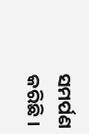ସମର୍ପଣ କରିଛି।